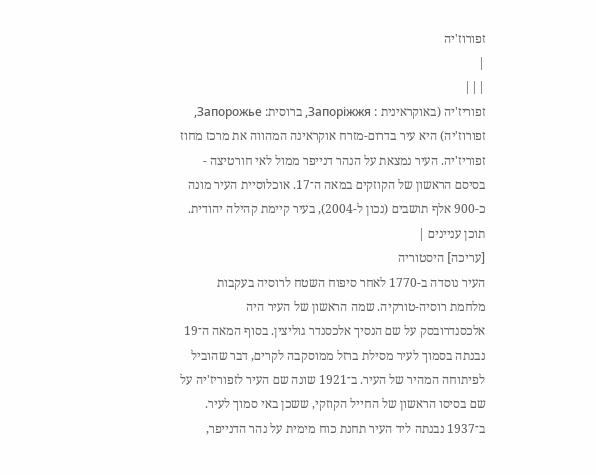זפורוז'יה
|
|||
זפוריז'יה (באוקראינית : Запоріжжя, ברוסית: Запорожье, זפורוז'יה) היא עיר בדרום-מזרח אוקראינה המהווה את מרכז מחוז זפוריז'יה. העיר נמצאת על הנהר דנייפר ממול לאי חורטיצה - בסיסם הראשון של הקוזקים במאה ה־17. אוכלוסיית העיר מונה כ-900 אלף תושבים (נכון ל-2004), בעיר קיימת קהילה יהודית.
תוכן עניינים |
[עריכה] היסטוריה
העיר נוסדה ב-1770 לאחר סיפוח השטח לרוסיה בעקבות מלחמת רוסיה-טורקיה. שמה הראשון של העיר היה אלכסנדרובסק על שם הנסיך אלכסנדר גוליצין. בסוף המאה ה־19 נבנתה בסמוך לעיר מסילת ברזל ממוסקבה לקרים, דבר שהוביל לפיתוחה המהיר של העיר. ב־1921 שונה שם העיר לזפוריז'יה על שם בסיסו הראשון של החייל הקוזקי, ששכן באי סמוך לעיר. ב־1937 נבנתה ליד העיר תחנת כוח מימית על נהר הדנייפר,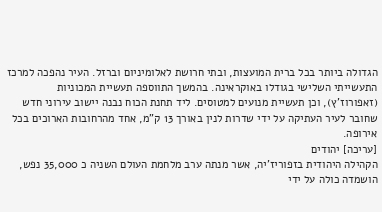הגדולה ביותר בכל ברית המועצות, ובתי חרושת לאלומיניום וברזל. העיר נהפכה למרכז התעשייתי השלישי בגודלו באוקראינה. בהמשך התווספה תעשיית המכוניות (זאפורוז'ץ), וכן תעשיית מנועים למטוסים. ליד תחנת הכוח נבנה יישוב עירוני חדש שחובר לעיר העתיקה על ידי שדרות לנין באורך 13 ק"מ, אחד מהרחובות הארוכים בכל אירופה.
[עריכה] יהודים
הקהילה היהודית בזפוריז'יה, אשר מנתה ערב מלחמת העולם השניה כ 35,000 נפש, הושמדה כולה על ידי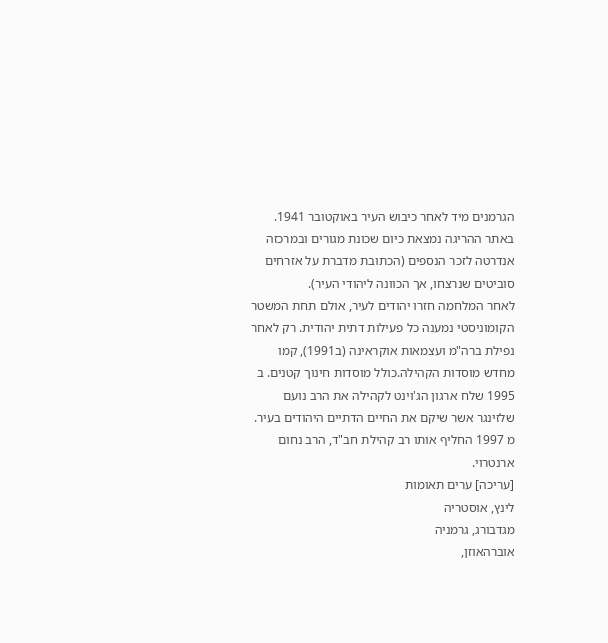הגרמנים מיד לאחר כיבוש העיר באוקטובר 1941. באתר ההריגה נמצאת כיום שכונת מגורים ובמרכזה אנדרטה לזכר הנספים (הכתובת מדברת על אזרחים סוביטים שנרצחו, אך הכוונה ליהודי העיר).
לאחר המלחמה חזרו יהודים לעיר, אולם תחת המשטר הקומוניסטי נמענה כל פעילות דתית יהודית. רק לאחר נפילת ברה"מ ועצמאות אוקראינה (ב1991), קמו מחדש מוסדות הקהילה.כולל מוסדות חינוך קטנים. ב 1995 שלח ארגון הג'וינט לקהילה את הרב נועם שלזינגר אשר שיקם את החיים הדתיים היהודים בעיר. מ 1997 החליף אותו רב קהילת חב"ד, הרב נחום ארנטרוי.
[עריכה] ערים תאומות
לינץ, אוסטריה
מגדבורג, גרמניה
אוברהאוזן,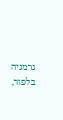גרמניה
בלפור,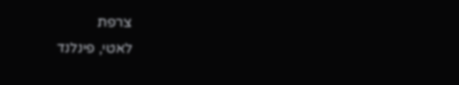צרפת
לאטי, פינלנד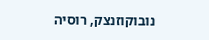נובוקוזנצק, רוסיה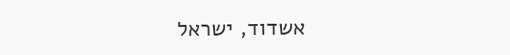אשדוד, ישראל